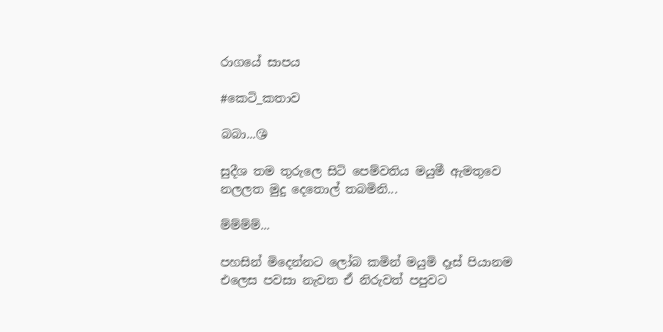රාගයේ සාපය

#කෙටි_කතාව

බබා...😘

සුදීශ තම තුරුලෙ සිටි පෙම්වතිය මයුමී ඇමතුවෙ නලලත මුදු දෙතොල් තබමිනි...

ම්ම්ම්ම්...

පහසින් මිදෙන්නට ලෝබ කමින් මයුමි දෑස් පියානම එලෙස පවසා නැවත ඒ නිරුවත් පපුවට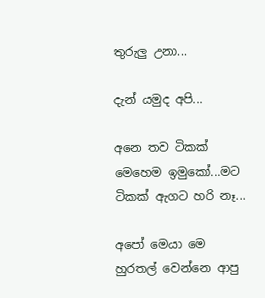තුරුලු උනා...

දැන් යමුද අපි...

අනෙ තව ටිකක් මෙහෙම ඉමුකෝ...මට ටිකක් ඇගට හරි නෑ...

අපෝ මෙයා මෙ හුරතල් වෙන්නෙ ආපු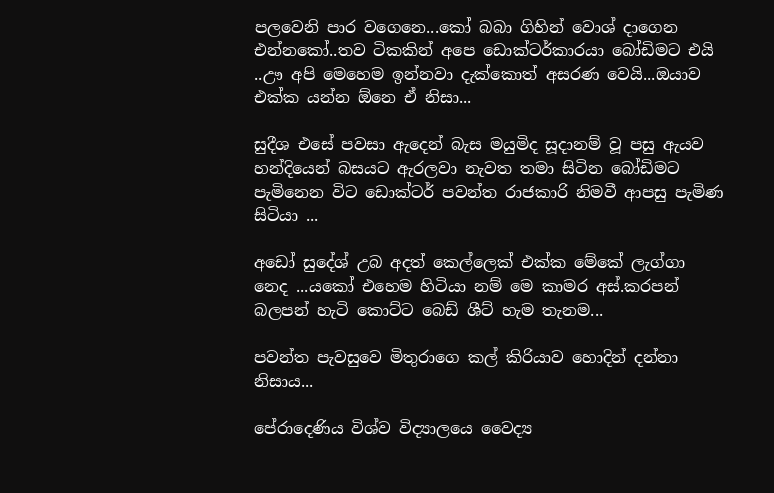පලවෙනි පාර වගෙනෙ...කෝ බබා ගිහින් වොශ් දාගෙන එන්නකෝ..තව ටිකකින් අපෙ ඩොක්ටර්කාරයා බෝඩිමට එයි
..ඌ අපි මෙහෙම ඉන්නවා දැක්කොත් අසරණ වෙයි...ඔයාව එක්ක යන්න ඕනෙ ඒ නිසා...

සුදීශ එසේ පවසා ඇදෙන් බැස මයුමිද සූදානම් වූ පසු ඇයව හන්දියෙන් බසයට ඇරලවා නැවත තමා සිටින බෝඩිමට පැමිනෙන විට ඩොක්ටර් පවන්ත රාජකාරි නිමවී ආපසු පැමිණ සිටියා ...

අඩෝ සුදේශ් උබ අදත් කෙල්ලෙක් එක්ක මේකේ ලැග්ගා නෙද ...යකෝ එහෙම හිටියා නම් මෙ කාමර අස්.කරපන් බලපන් හැටි කොට්ට බෙඩ් ශීට් හැම තැනම...

පවන්ත පැවසුවෙ මිතුරාගෙ කල් කිරියාව හොදින් දන්නා නිසාය...

පේරාදෙණිය විශ්ව විද්‍යාලයෙ වෛද්‍ය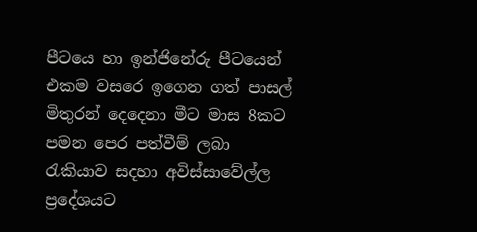පීටයෙ හා ඉන්ජිනේරු පීටයෙන් එකම වසරෙ ඉගෙන ගත් පාසල් මිතුරන් දෙදෙනා මීට මාස 8කට පමන පෙර පත්වීම් ලබා රැකියාව සදහා අවිස්සාවේල්ල ප්‍රදේශයට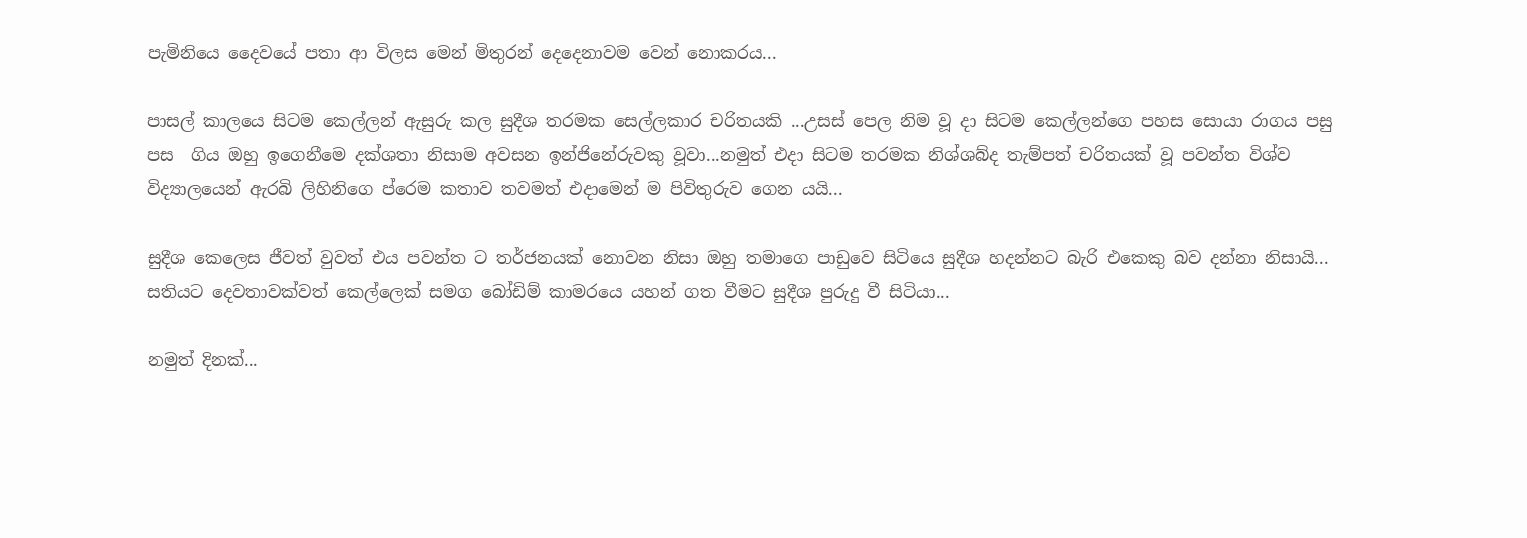පැමිනියෙ දෛවයේ පතා ආ විලස මෙන් මිතුරන් දෙදෙනාවම වෙන් නොකරය...

පාසල් කාලයෙ සිටම කෙල්ලන් ඇසුරු කල සුදීශ තරමක සෙල්ලකාර චරිතයකි ...උසස් පෙල නිම වූ දා සිටම කෙල්ලන්ගෙ පහස සොයා රාගය පසු  පස  ගිය ඔහු ඉගෙනීමෙ දක්ශතා නිසාම අවසන ඉන්ජිනේරුවකු වූවා...නමුත් එදා සිටම තරමක නිශ්ශබ්ද තැම්පත් චරිතයක් වූ පවන්ත විශ්ව විද්‍යාලයෙන් ඇරබි ලිහිනිගෙ ප්රෙම කතාව තවමත් එදාමෙන් ම පිවිතුරුව ගෙන යයි...

සුදීශ කෙලෙස ජීවත් වුවත් එය පවන්ත ට තර්ජනයක් නොවන නිසා ඔහු තමාගෙ පාඩුවෙ සිටියෙ සුදීශ හදන්නට බැරි එකෙකු බව දන්නා නිසායි... සතියට දෙවතාවක්වත් කෙල්ලෙක් සමග බෝඩිම් කාමරයෙ යහන් ගත වීමට සුදීශ පුරුදු වී සිටියා...

නමුත් දිනක්...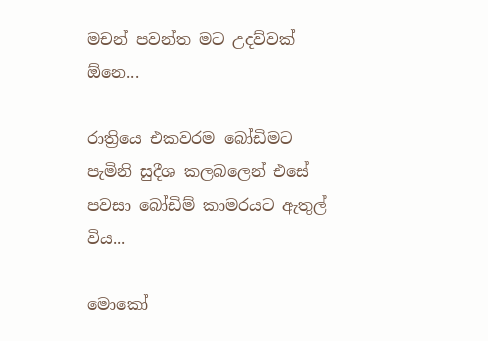මචන් පවන්ත මට උදව්වක් ඕනෙ...

රාත්‍රියෙ එකවරම බෝඩිමට පැමිනි සුදීශ කලබලෙන් එසේ පවසා බෝඩිම් කාමරයට ඇතුල් විය...

මොකෝ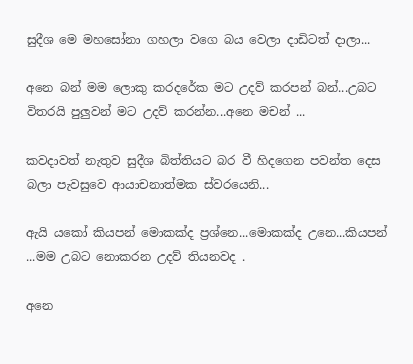සුදීශ මෙ මහසෝනා ගහලා වගෙ බය වෙලා දාඩිටත් දාලා...

අනෙ බන් මම ලොකු කරදරේක මට උදව් කරපන් බන්...උබට විතරයි පුලුවන් මට උදව් කරන්න...අනෙ මචන් ...

කවදාවත් නැතුව සුදීශ බිත්තියට බර වී හිදගෙන පවන්ත දෙස බලා පැවසුවෙ ආයාචනාත්මක ස්වරයෙනි...

ඇයි යකෝ කියපන් මොකක්ද ප්‍රශ්නෙ...මොකක්ද උනෙ...කියපන් ...මම උබට නොකරන උදව් තියනවද .

අනෙ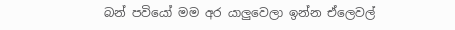බන් පවියෝ මම අර යාලුවෙලා ඉන්න ඒලෙවල්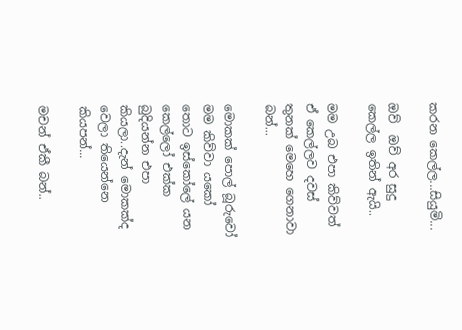කරන කෙල්ල...සියුමි...

ඔව්  ඔව් අර සුදු කෙල්ල ඉතින් ඇයි..

මම උබ එපා කිව්වත් ඒ කෙල්ලව දවස් තුනක් මෙහෙ ගෙනාවා බන්...

මොකක් පොල් බූරුවෝ මම කිව්වා යකෝ තොට ඉස්කෝලේ යන කෙල්ලෝ එක්ක බුදියන්න එපා කියලා..දැන් මොකක්ද වෙලා තියෙන්නෙ කියපන්...

මචන් ඒකී බන්..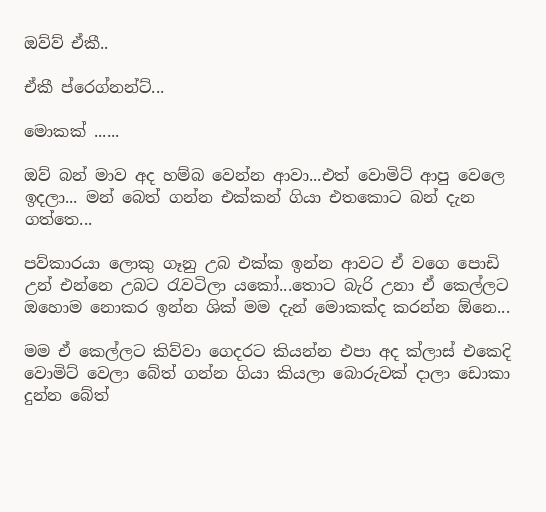ඔව්ව් ඒකී..

ඒකී ප්රෙග්නන්ට්...

මොකක් ......

ඔව් බන් මාව අද හම්බ වෙන්න ආවා...එත් වොමිට් ආපු වෙලෙ ඉදලා... මන් බෙත් ගන්න එක්කන් ගියා එතකොට බන් දැන ගත්තෙ...

පව්කාරයා ලොකු ගෑනු උබ එක්ක ඉන්න ආවට ඒ වගෙ පොඩි උන් එන්නෙ උබට රැවටිලා යකෝ...තොට බැරි උනා ඒ කෙල්ලට ඔහොම නොකර ඉන්න ශික් මම දැන් මොකක්ද කරන්න ඕනෙ...

මම ඒ කෙල්ලට කිව්වා ගෙදරට කියන්න එපා අද ක්ලාස් එකෙදි වොමිට් වෙලා බේත් ගන්න ගියා කියලා බොරුවක් දාලා ඩොකා දුන්න බේත්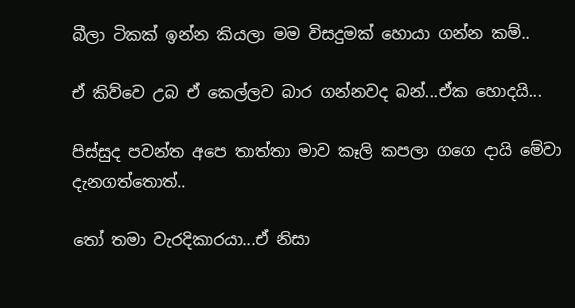බීලා ටිකක් ඉන්න කියලා මම විසදුමක් හොයා ගන්න කම්..

ඒ කිව්වෙ උබ ඒ කෙල්ලව බාර ගන්නවද බන්...ඒක හොදයි...

පිස්සුද පවන්ත අපෙ තාත්තා මාව කෑලි කපලා ගගෙ දායි මේවා දැනගත්තොත්..

තෝ තමා වැරදිකාරයා...ඒ නිසා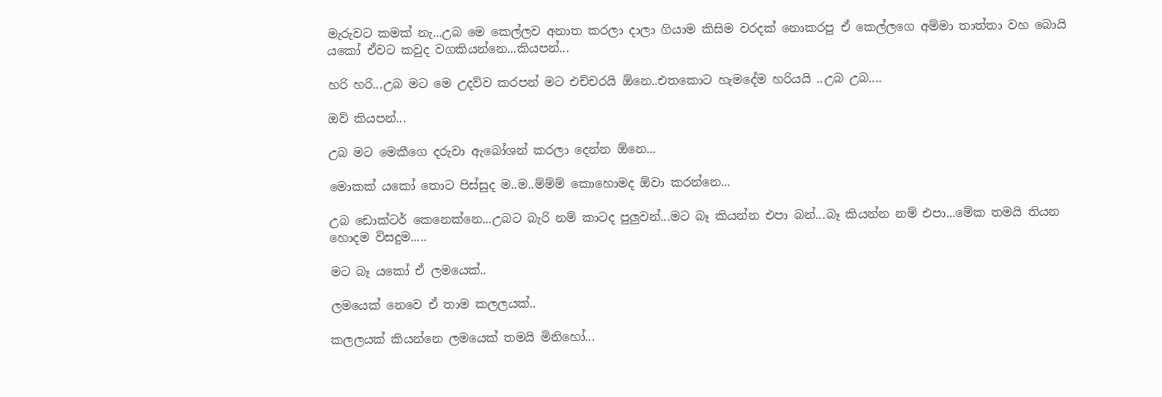මැරුවට කමක් නැ...උබ මෙ කෙල්ලව අනාත කරලා දාලා ගියාම කිසිම වරදක් නොකරපු ඒ කෙල්ලගෙ අම්මා තාත්තා වහ බොයි යකෝ ඒවට කවුද වගකියන්නෙ...කියපන්...

හරි හරි...උබ මට මෙ උදව්ව කරපන් මට එච්චරයි ඕනෙ..එතකොට හැමදේම හරියයි ..උබ උබ....

ඔව් කියපන්...

උබ මට මෙකීගෙ දරුවා ඇබෝශන් කරලා දෙන්න ඕනෙ...

මොකක් යකෝ තොට පිස්සුද ම..ම..ම්ම්ම් කොහොමද ඕවා කරන්නෙ...

උබ ඩොක්ටර් කෙනෙක්නෙ...උබට බැරි නම් කාටද පුලුවන්...මට බෑ කියන්න එපා බන්...බෑ කියන්න නම් එපා...මේක තමයි තියන හොදම විසදුම.....

මට බෑ යකෝ ඒ ලමයෙක්..

ලමයෙක් නෙවෙ ඒ තාම කලලයක්..

කලලයක් කියන්නෙ ලමයෙක් තමයි මිනිහෝ...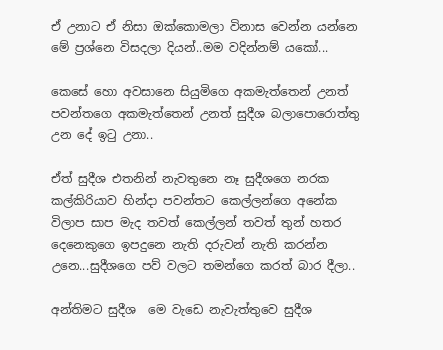ඒ උනාට ඒ නිසා ඔක්කොමලා විනාස වෙන්න යන්නෙ මේ ප්‍රශ්නෙ විසදලා දියන්..මම වදින්නම් යකෝ...

කෙසේ හො අවසානෙ සියුමිගෙ අකමැත්තෙන් උනත් පවන්තගෙ අකමැත්තෙන් උනත් සුදීශ බලාපොරොත්තු උන දේ ඉටු උනා..

ඒත් සුදීශ එතනින් නැවතුනෙ නෑ සුදීශගෙ නරක කල්කිරියාව හින්දා පවන්තට කෙල්ලන්ගෙ අනේක විලාප සාප මැද තවත් කෙල්ලන් තවත් තුන් හතර දෙනෙකුගෙ ඉපදුනෙ නැති දරුවන් නැති කරන්න උනෙ...සුදීශගෙ පව් වලට තමන්ගෙ කරත් බාර දීලා..

අන්තිමට සුදීශ  මෙ වැඩෙ නැවැත්තුවෙ සුදීශ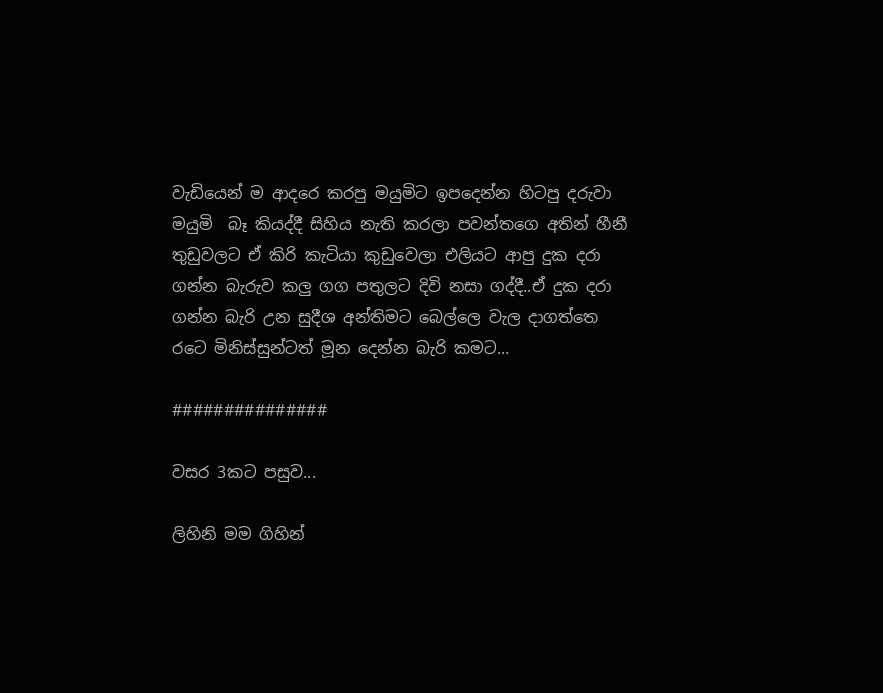වැඩියෙන් ම ආදරෙ කරපු මයුමිට ඉපදෙන්න හිටපු දරුවා මයුමි  බෑ කියද්දී සිහිය නැති කරලා පවන්තගෙ අතින් හීනී තුඩුවලට ඒ කිරි කැටියා කුඩුවෙලා එලියට ආපු දුක දරා ගන්න බැරුව කලු ගග පතුලට දිවි නසා ගද්දී..ඒ දුක දරා ගන්න බැරි උන සුදීශ අන්තිමට බෙල්ලෙ වැල දාගත්තෙ රටෙ මිනිස්සුන්ටත් මූන දෙන්න බැරි කමට...

###############

වසර 3කට පසුව...

ලිහිනි මම ගිහින්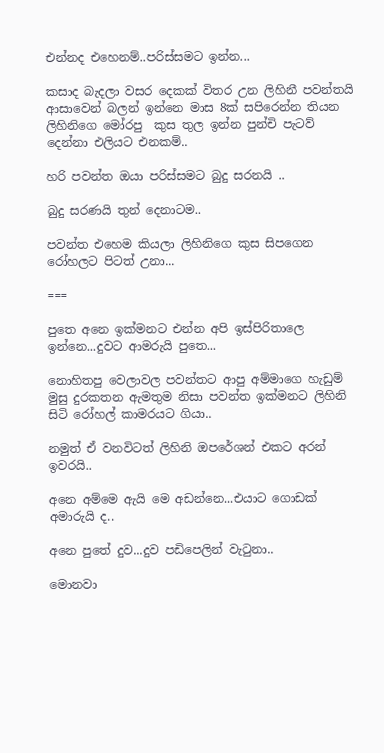එන්නද එහෙනම්..පරිස්සමට ඉන්න...

කසාද බැදලා වසර දෙකක් විතර උන ලිහිනී පවන්තයි ආසාවෙන් බලන් ඉන්නෙ මාස 8ක් සපිරෙන්න තියන ලිහිනිගෙ මෝරපු  කුස තුල ඉන්න පුන්චි පැටව්  දෙන්නා එලියට එනකම්..

හරි පවන්ත ඔයා පරිස්සමට බුදු සරනයි ..

බුදු සරණයි තුන් දෙනාටම..

පවන්ත එහෙම කියලා ලිහිනිගෙ කුස සිපගෙන රෝහලට පිටත් උනා...

===

පුතෙ අනෙ ඉක්මනට එන්න අපි ඉස්පිරිතාලෙ ඉන්නෙ...දුවට ආමරුයි පුතෙ...

නොහිතපු වෙලාවල පවන්තට ආපු අම්මාගෙ හැඩුම් මුසු දුරකතන ඇමතුම නිසා පවන්ත ඉක්මනට ලිහිනි සිටි රෝහල් කාමරයට ගියා..

නමුත් ඒ වනවිටත් ලිහිනි ඔපරේශන් එකට අරන් ඉවරයි..

අනෙ අම්මෙ ඇයි මෙ අඩන්නෙ...එයාට ගොඩක් අමාරුයි ද..

අනෙ පුතේ දුව...දුව පඩිපෙලින් වැටුනා..

මොනවා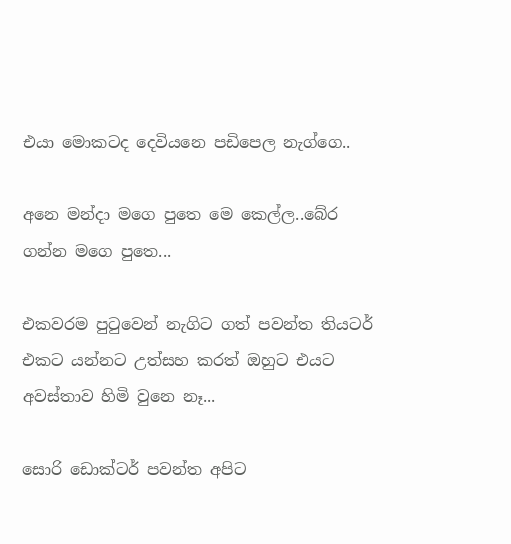එයා මොකටද දෙවියනෙ පඩිපෙල නැග්ගෙ..

අනෙ මන්දා මගෙ පුතෙ මෙ කෙල්ල..බේර ගන්න මගෙ පුතෙ...

එකවරම පුටුවෙන් නැගිට ගත් පවන්ත තියටර් එකට යන්නට උත්සහ කරත් ඔහුට එයට අවස්තාව හිමි වුනෙ නෑ...

සොරි ඩොක්ටර් පවන්ත අපිට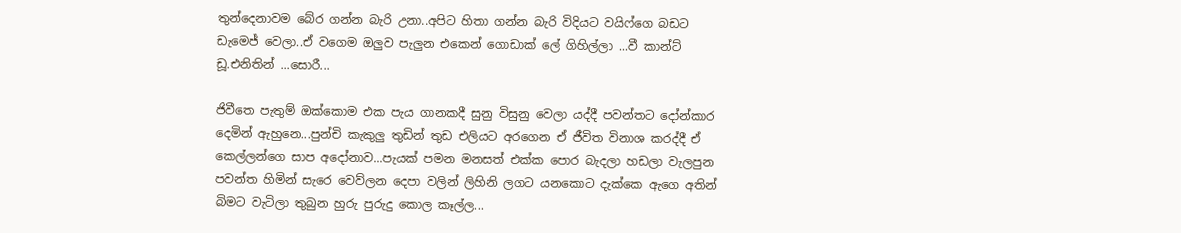තුන්දෙනාවම බේර ගන්න බැරි උනා..අපිට හිතා ගන්න බැරි විදියට වයිෆ්ගෙ බඩට ඩැමෙජ් වෙලා..ඒ වගෙම ඔලුව පැලුන එකෙන් ගොඩාක් ලේ ගිහිල්ලා ...වී කාන්ට් ඩූ.එනිතින් ...සොරී...

ජිවීතෙ පැතුම් ඔක්කොම එක පැය ගානකදී සුනු විසුනු වෙලා යද්දී පවන්තට දෝන්කාර දෙමින් ඇහුනෙ...පුන්චි කැකුලු තුඩින් තුඩ එලියට අරගෙන ඒ ජීවිත විනාශ කරද්දී ඒ කෙල්ලන්ගෙ සාප අදෝනාව...පැයක් පමන මනසත් එක්ක පොර බැදලා හඩලා වැලපුන පවන්ත හිමින් සැරෙ වෙව්ලන දෙපා වලින් ලිහිනි ලගට යනකොට දැක්කෙ ඇගෙ අතින් බිමට වැටිලා තුබුන හුරු පුරුදු කොල කෑල්ල...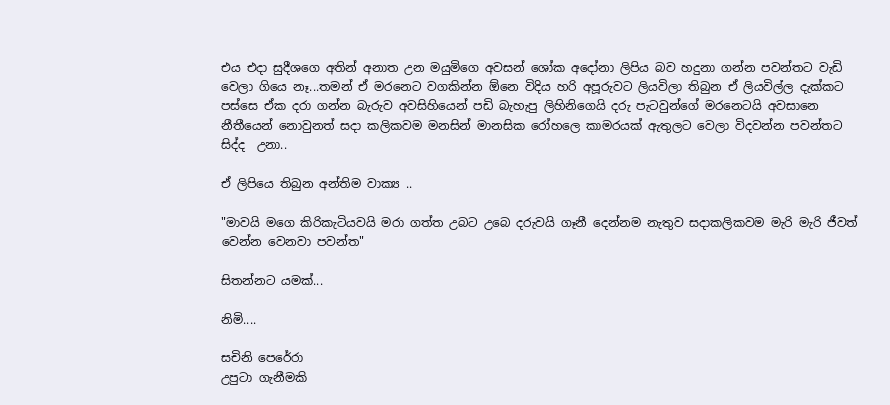එය එදා සුදීශගෙ අතින් අනාත උන මයුමිගෙ අවසන් ශෝක අදෝනා ලිපිය බව හදුනා ගන්න පවන්තට වැඩි වෙලා ගියෙ නෑ...තමන් ඒ මරනෙට වගකින්න ඕනෙ විදිය හරි අපූරුවට ලියවිලා තිබුන ඒ ලියවිල්ල දැක්කට පස්සෙ ඒක දරා ගන්න බැරුව අවසිහියෙන් පඩි බැහැපු ලිහිනිගෙයි දරු පැටවුන්ගේ මරනෙටයි අවසානෙ නීතීයෙන් නොවුනත් සදා කලිකවම මනසින් මානසික රෝහලෙ කාමරයක් ඇතුලට වෙලා විදවන්න පවන්තට සිද්ද  උනා..

ඒ ලිපියෙ තිබුන අන්තිම වාක්‍ය ..

"මාවයි මගෙ කිරිකැටියවයි මරා ගත්ත උබට උබෙ දරුවයි ගෑනී දෙන්නම නැතුව සදාකලිකවම මැරි මැරි ජීවත් වෙන්න වෙනවා පවන්ත"

සිතන්නට යමක්...

නිමි....

සචිනි පෙරේරා
උපුටා ගැනීමකි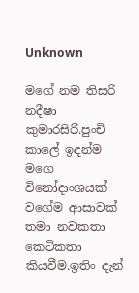Unknown

මගේ නම තිසරි නදීෂා කුමාරසිරි.පුංචි කාලේ ඉදන්ම මගෙ විනෝදාංශයක් වගේම ආසාවක් තමා නවකතා කෙටිකතා කියවීම.ඉතිං දැන්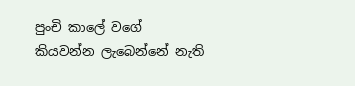පුංචි කාලේ වගේ කියවන්න ලැබෙන්නේ නැති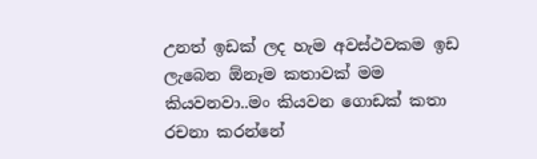උනත් ඉඩක් ලද හැම අවස්ථවකම ඉඩ ලැබෙන ඕනෑම කතාවක් මම කියවනවා..මං කියවන ගොඩක් කතා රචනා කරන්නේ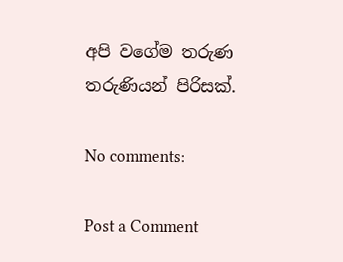අපි වගේම තරුණ තරුණියන් පිරිසක්.

No comments:

Post a Comment